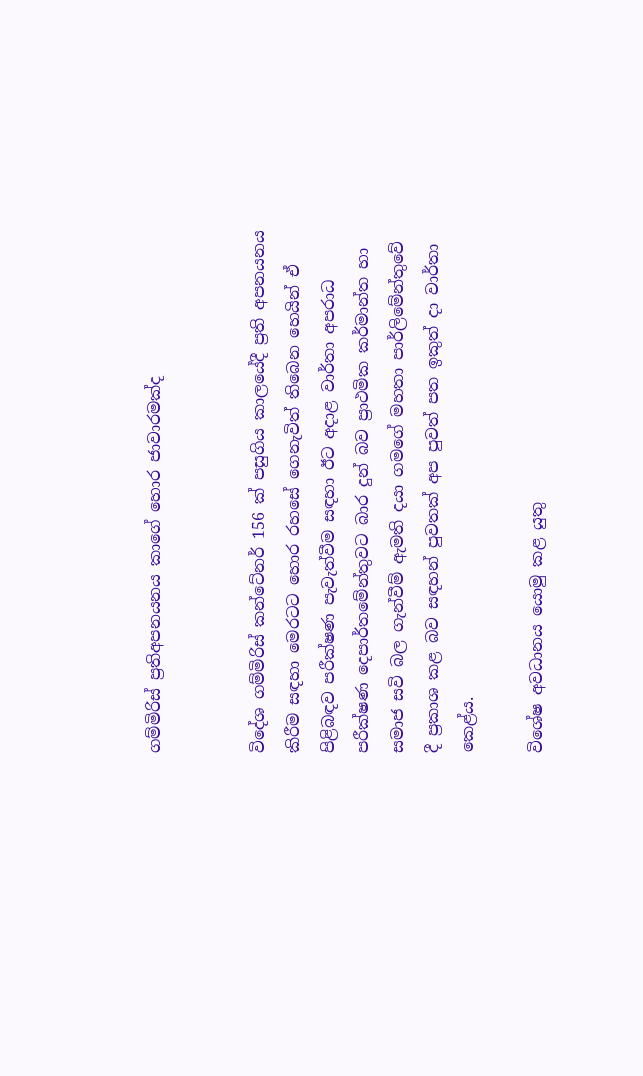ගම්මිරිස් ප්‍රතිඅපනයනය කාගේ හොර ජාවාරමක්ද


විදේශ ගම්මිරිස් කන්ටේනර් 156 ක් පසුගිය කාලයේදී ප්‍රති අපනයනය කිරීම සඳහා මෙරටට හොර රහසේ ගෙනැවිත් තිබෙන හෙයින් ඒ පිළිබඳව පරීක්ෂණ පැවැත්වීම සඳහා ඊට අදාළ වාර්තා අපරාධ පරීක්ෂණ දෙපාර්තමේන්තුවට බාර දුන් බව ප්‍රාථමික කර්මාන්ත හා සමාජ සවි බල ගැන්වීම් ඇමති දයා ගමගේ මහතා පාර්ලිමේන්තුවේ දී ප්‍රකාශ කළ බව සඳහන් පුවතක් අප පුවත් පත ඉකුත් දා වාර්තා කෙළ්ය.

විශේෂ අවධානය යොමු කළ යුතු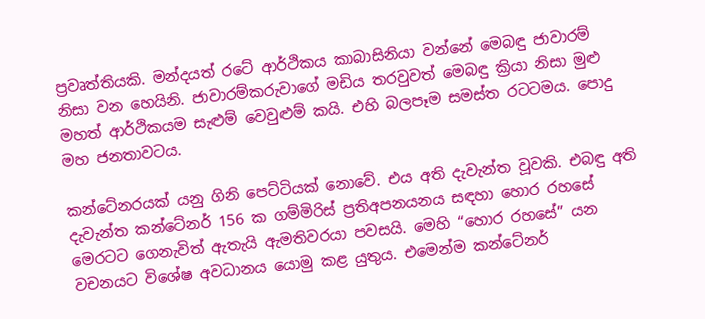ප්‍රවෘත්තියකි. මන්දයත් රටේ ආර්ථිකය කාබාසිනියා වන්නේ මෙබඳු ජාවාරම් නිසා වන හෙයිනි. ජාවාරම්කරුවාගේ මඩිය තරවුවත් මෙබඳු ක්‍රියා නිසා මුළු මහත් ආර්ථිකයම සැළුම් වෙවුළුම් කයි. එහි බලපෑම සමස්ත රටටමය. පොදු මහ ජනතාවටය.

කන්ටේනරයක් යනු ගිනි පෙට්ටියක් නොවේ. එය අති දැවැන්ත වූවකි. එබඳු අති දැවැන්ත කන්ටේනර් 156 ක ගම්මිරිස් ප්‍රතිඅපනයනය සඳහා හොර රහසේ මෙරටට ගෙනැවිත් ඇතැයි ඇමතිවරයා පවසයි. මෙහි “හොර රහසේ” යන වචනයට විශේෂ අවධානය යොමු කළ යුතුය. එමෙන්ම කන්ටේනර්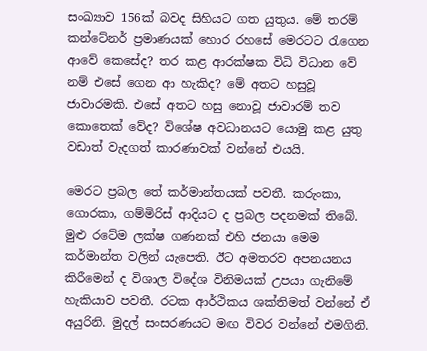සංඛ්‍යාව 156ක් බවද සිහියට ගත යුතුය. මේ තරම් කන්ටේනර් ප්‍රමාණයක් හොර රහසේ මෙරටට රැගෙන ආවේ කෙසේද? තර කළ ආරක්ෂක විධි විධාන වේ නම් එසේ ගෙන ආ හැකිද? මේ අතට හසුවූ ජාවාරමකි. එසේ අතට හසු නොවූ ජාවාරම් තව කොතෙක් වේද? විශේෂ අවධානයට යොමු කළ යුතු වඩාත් වැදගත් කාරණාවක් වන්නේ එයයි.

මෙරට ප්‍රබල තේ කර්මාන්තයක් පවතී. කරුංකා, ගොරකා, ගම්මිරිස් ආදියට ද ප්‍රබල පදනමක් තිබේ. මුළු රටේම ලක්ෂ ගණනක් එහි ජනයා මෙම කර්මාන්ත වලින් යැපෙති. ඊට අමතරව අපනයනය කිරීමෙන් ද විශාල විදේශ විනිමයක් උපයා ගැනිමේ හැකියාව පවතී. රටක ආර්ථිකය ශක්තිමත් වන්නේ ඒ අයුරිනි. මුදල් සංසරණයට මඟ විවර වන්නේ එමගිනි.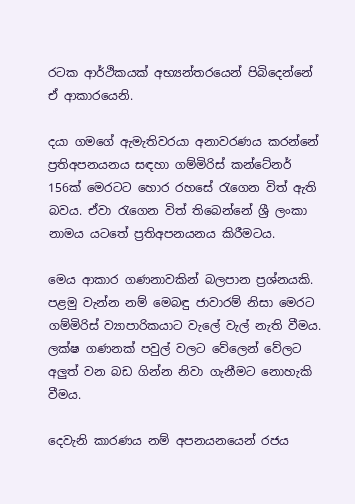රටක ආර්ථිකයක් අභ්‍යන්තරයෙන් පිබිදෙන්නේ ඒ ආකාරයෙනි.

දයා ගමගේ ඇමැතිවරයා අනාවරණය කරන්නේ ප්‍රතිඅපනයනය සඳහා ගම්මිරිස් කන්ටේනර් 156ක් මෙරටට හොර රහසේ රැගෙන විත් ඇති බවය. ඒවා රැගෙන විත් තිබෙන්නේ ශ්‍රී ලංකා නාමය යටතේ ප්‍රතිඅපනයනය කිරීමටය.

මෙය ආකාර ගණනාවකින් බලපාන ප්‍රශ්නයකි. පළමු වැන්න නම් මෙබඳු ජාවාරම් නිසා මෙරට ගම්මිරිස් ව්‍යාපාරිකයාට වැලේ වැල් නැති වීමය. ලක්ෂ ගණනක් පවුල් වලට වේලෙන් වේලට අලුත් වන බඩ ගින්න නිවා ගැනීමට නොහැකි වීමය.

දෙවැනි කාරණය නම් අපනයනයෙන් රජය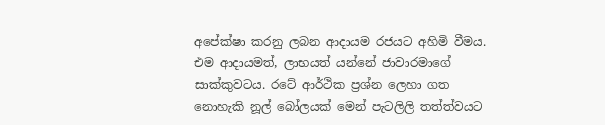අපේක්ෂා කරනු ලබන ආදායම රජයට අහිමි වීමය. එම ආදායමත්, ලාභයත් යන්නේ ජාවාරමාගේ සාක්කුවටය. රටේ ආර්ථික ප්‍රශ්න ලෙහා ගත නොහැකි නූල් බෝලයක් මෙන් පැටලිලි තත්ත්වයට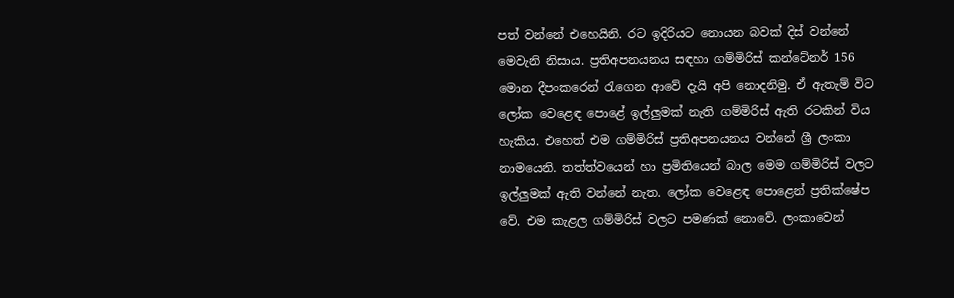පත් වන්නේ එහෙයිනි. රට ඉදිරියට නොයන බවක් දිස් වන්නේ මෙවැනි නිසාය. ප්‍රතිඅපනයනය සඳහා ගම්මිරිස් කන්ටේනර් 156 මොන දීපංකරෙන් රැගෙන ආවේ දැයි අපි නොදනිමු. ඒ ඇතැම් විට ලෝක වෙළෙඳ පොළේ ඉල්ලුමක් නැති ගම්මිරිස් ඇති රටකින් විය හැකිය. එහෙත් එම ගම්මිරිස් ප්‍රතිඅපනයනය වන්නේ ශ්‍රී ලංකා නාමයෙනි. තත්ත්වයෙන් හා ප්‍රමිතියෙන් බාල මෙම ගම්මිරිස් වලට ඉල්ලුමක් ඇති වන්නේ නැත. ලෝක වෙළෙඳ පොළෙන් ප්‍රතික්ෂේප වේ. එම කැළල ගම්මිරිස් වලට පමණක් නොවේ. ලංකාවෙන්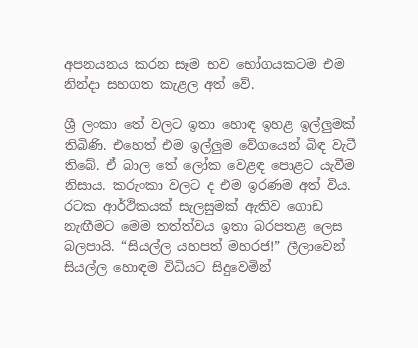අපනයනය කරන සෑම භව භෝගයකටම එම නින්දා සහගත කැළල අත් වේ.

ශ්‍රී ලංකා තේ වලට ඉතා හොඳ ඉහළ ඉල්ලුමක් තිබිණි. එහෙත් එම ඉල්ලුම වේගයෙන් බිඳ වැටී තිබේ. ඒ බාල තේ ලෝක වෙළඳ පොළට යැවීම නිසාය. කරුංකා වලට ද එම ඉරණම අත් විය. රටක ආර්ථිකයක් සැලසුමක් ඇතිව ගොඩ නැඟීමට මෙම තත්ත්වය ඉතා බරපතළ ලෙස බලපායි. “සියල්ල යහපත් මහරජ!” ලීලාවෙන් සියල්ල හොඳම විධියට සිදුවෙමින්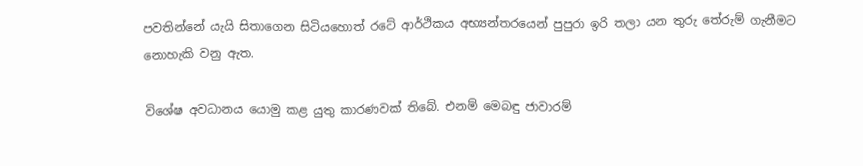පවතින්නේ යැයි සිතාගෙන සිටියහොත් රටේ ආර්ථිකය අභ්‍යන්තරයෙන් පුපුරා ඉරි තලා යන තුරු තේරුම් ගැනීමට නොහැකි වනු ඇත.

විශේෂ අවධානය යොමු කළ යුතු කාරණවක් තිබේ. එනම් මෙබඳු ජාවාරම්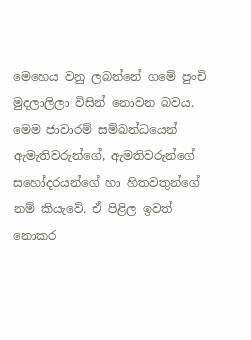මෙහෙය වනු ලබන්නේ ගමේ පුංචි මුදලාලිලා විසින් නොවන බවය. මෙම ජාවාරම් සම්බන්ධයෙන් ඇමැතිවරුන්ගේ, ඇමතිවරුන්ගේ සහෝදරයන්ගේ හා හිතවතුන්ගේ නම් කියැවේ. ඒ පිළිල ඉවත් නොකර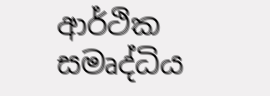ආර්ථික සමෘද්ධිය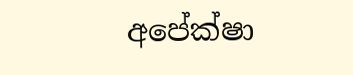අපේක්ෂා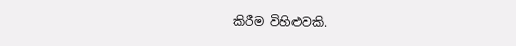කිරීම විහිළුවකි.